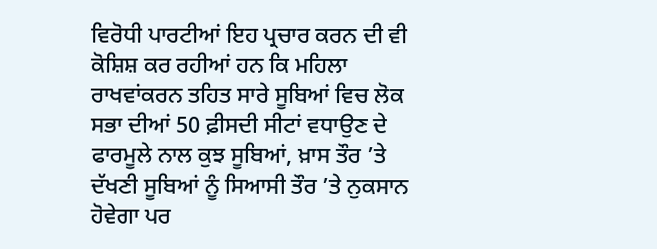ਵਿਰੋਧੀ ਪਾਰਟੀਆਂ ਇਹ ਪ੍ਰਚਾਰ ਕਰਨ ਦੀ ਵੀ ਕੋਸ਼ਿਸ਼ ਕਰ ਰਹੀਆਂ ਹਨ ਕਿ ਮਹਿਲਾ ਰਾਖਵਾਂਕਰਨ ਤਹਿਤ ਸਾਰੇ ਸੂਬਿਆਂ ਵਿਚ ਲੋਕ ਸਭਾ ਦੀਆਂ 50 ਫ਼ੀਸਦੀ ਸੀਟਾਂ ਵਧਾਉਣ ਦੇ ਫਾਰਮੂਲੇ ਨਾਲ ਕੁਝ ਸੂਬਿਆਂ, ਖ਼ਾਸ ਤੌਰ ’ਤੇ ਦੱਖਣੀ ਸੂਬਿਆਂ ਨੂੰ ਸਿਆਸੀ ਤੌਰ ’ਤੇ ਨੁਕਸਾਨ ਹੋਵੇਗਾ ਪਰ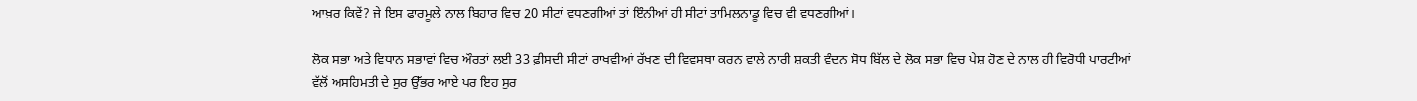ਆਖ਼ਰ ਕਿਵੇਂ? ਜੇ ਇਸ ਫਾਰਮੂਲੇ ਨਾਲ ਬਿਹਾਰ ਵਿਚ 20 ਸੀਟਾਂ ਵਧਣਗੀਆਂ ਤਾਂ ਇੰਨੀਆਂ ਹੀ ਸੀਟਾਂ ਤਾਮਿਲਨਾਡੂ ਵਿਚ ਵੀ ਵਧਣਗੀਆਂ।

ਲੋਕ ਸਭਾ ਅਤੇ ਵਿਧਾਨ ਸਭਾਵਾਂ ਵਿਚ ਔਰਤਾਂ ਲਈ 33 ਫ਼ੀਸਦੀ ਸੀਟਾਂ ਰਾਖਵੀਆਂ ਰੱਖਣ ਦੀ ਵਿਵਸਥਾ ਕਰਨ ਵਾਲੇ ਨਾਰੀ ਸ਼ਕਤੀ ਵੰਦਨ ਸੋਧ ਬਿੱਲ ਦੇ ਲੋਕ ਸਭਾ ਵਿਚ ਪੇਸ਼ ਹੋਣ ਦੇ ਨਾਲ ਹੀ ਵਿਰੋਧੀ ਪਾਰਟੀਆਂ ਵੱਲੋਂ ਅਸਹਿਮਤੀ ਦੇ ਸੁਰ ਉੱਭਰ ਆਏ ਪਰ ਇਹ ਸੁਰ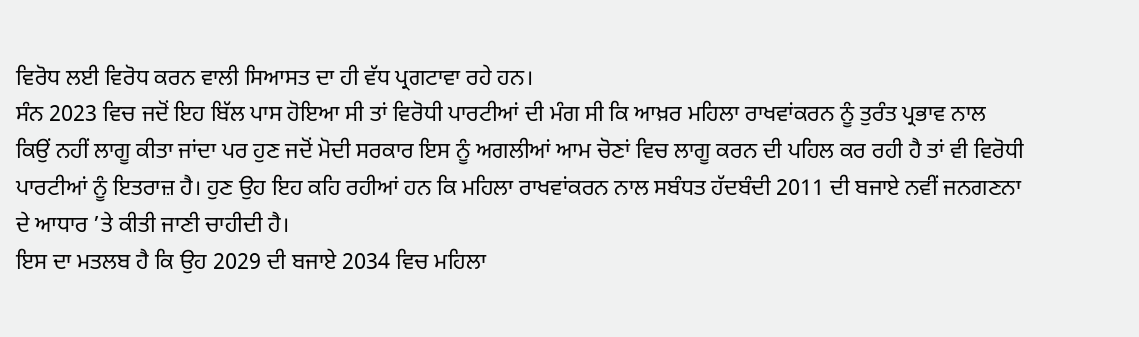ਵਿਰੋਧ ਲਈ ਵਿਰੋਧ ਕਰਨ ਵਾਲੀ ਸਿਆਸਤ ਦਾ ਹੀ ਵੱਧ ਪ੍ਰਗਟਾਵਾ ਰਹੇ ਹਨ।
ਸੰਨ 2023 ਵਿਚ ਜਦੋਂ ਇਹ ਬਿੱਲ ਪਾਸ ਹੋਇਆ ਸੀ ਤਾਂ ਵਿਰੋਧੀ ਪਾਰਟੀਆਂ ਦੀ ਮੰਗ ਸੀ ਕਿ ਆਖ਼ਰ ਮਹਿਲਾ ਰਾਖਵਾਂਕਰਨ ਨੂੰ ਤੁਰੰਤ ਪ੍ਰਭਾਵ ਨਾਲ ਕਿਉਂ ਨਹੀਂ ਲਾਗੂ ਕੀਤਾ ਜਾਂਦਾ ਪਰ ਹੁਣ ਜਦੋਂ ਮੋਦੀ ਸਰਕਾਰ ਇਸ ਨੂੰ ਅਗਲੀਆਂ ਆਮ ਚੋਣਾਂ ਵਿਚ ਲਾਗੂ ਕਰਨ ਦੀ ਪਹਿਲ ਕਰ ਰਹੀ ਹੈ ਤਾਂ ਵੀ ਵਿਰੋਧੀ ਪਾਰਟੀਆਂ ਨੂੰ ਇਤਰਾਜ਼ ਹੈ। ਹੁਣ ਉਹ ਇਹ ਕਹਿ ਰਹੀਆਂ ਹਨ ਕਿ ਮਹਿਲਾ ਰਾਖਵਾਂਕਰਨ ਨਾਲ ਸਬੰਧਤ ਹੱਦਬੰਦੀ 2011 ਦੀ ਬਜਾਏ ਨਵੀਂ ਜਨਗਣਨਾ ਦੇ ਆਧਾਰ ’ਤੇ ਕੀਤੀ ਜਾਣੀ ਚਾਹੀਦੀ ਹੈ।
ਇਸ ਦਾ ਮਤਲਬ ਹੈ ਕਿ ਉਹ 2029 ਦੀ ਬਜਾਏ 2034 ਵਿਚ ਮਹਿਲਾ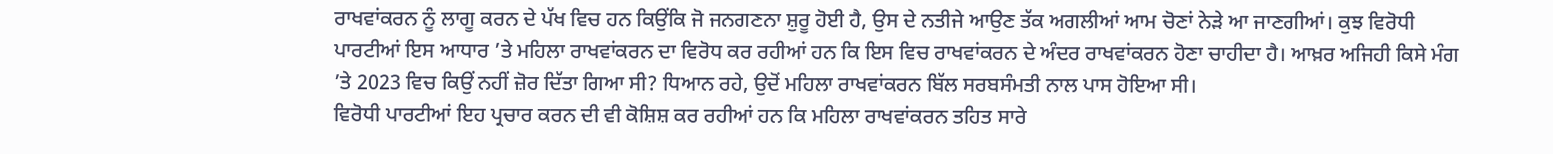ਰਾਖਵਾਂਕਰਨ ਨੂੰ ਲਾਗੂ ਕਰਨ ਦੇ ਪੱਖ ਵਿਚ ਹਨ ਕਿਉਂਕਿ ਜੋ ਜਨਗਣਨਾ ਸ਼ੁਰੂ ਹੋਈ ਹੈ, ਉਸ ਦੇ ਨਤੀਜੇ ਆਉਣ ਤੱਕ ਅਗਲੀਆਂ ਆਮ ਚੋਣਾਂ ਨੇੜੇ ਆ ਜਾਣਗੀਆਂ। ਕੁਝ ਵਿਰੋਧੀ ਪਾਰਟੀਆਂ ਇਸ ਆਧਾਰ ’ਤੇ ਮਹਿਲਾ ਰਾਖਵਾਂਕਰਨ ਦਾ ਵਿਰੋਧ ਕਰ ਰਹੀਆਂ ਹਨ ਕਿ ਇਸ ਵਿਚ ਰਾਖਵਾਂਕਰਨ ਦੇ ਅੰਦਰ ਰਾਖਵਾਂਕਰਨ ਹੋਣਾ ਚਾਹੀਦਾ ਹੈ। ਆਖ਼ਰ ਅਜਿਹੀ ਕਿਸੇ ਮੰਗ ’ਤੇ 2023 ਵਿਚ ਕਿਉਂ ਨਹੀਂ ਜ਼ੋਰ ਦਿੱਤਾ ਗਿਆ ਸੀ? ਧਿਆਨ ਰਹੇ, ਉਦੋਂ ਮਹਿਲਾ ਰਾਖਵਾਂਕਰਨ ਬਿੱਲ ਸਰਬਸੰਮਤੀ ਨਾਲ ਪਾਸ ਹੋਇਆ ਸੀ।
ਵਿਰੋਧੀ ਪਾਰਟੀਆਂ ਇਹ ਪ੍ਰਚਾਰ ਕਰਨ ਦੀ ਵੀ ਕੋਸ਼ਿਸ਼ ਕਰ ਰਹੀਆਂ ਹਨ ਕਿ ਮਹਿਲਾ ਰਾਖਵਾਂਕਰਨ ਤਹਿਤ ਸਾਰੇ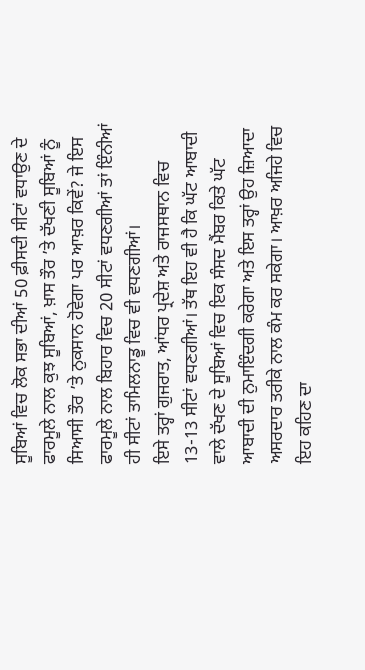ਸੂਬਿਆਂ ਵਿਚ ਲੋਕ ਸਭਾ ਦੀਆਂ 50 ਫ਼ੀਸਦੀ ਸੀਟਾਂ ਵਧਾਉਣ ਦੇ ਫਾਰਮੂਲੇ ਨਾਲ ਕੁਝ ਸੂਬਿਆਂ, ਖ਼ਾਸ ਤੌਰ ’ਤੇ ਦੱਖਣੀ ਸੂਬਿਆਂ ਨੂੰ ਸਿਆਸੀ ਤੌਰ ’ਤੇ ਨੁਕਸਾਨ ਹੋਵੇਗਾ ਪਰ ਆਖ਼ਰ ਕਿਵੇਂ? ਜੇ ਇਸ ਫਾਰਮੂਲੇ ਨਾਲ ਬਿਹਾਰ ਵਿਚ 20 ਸੀਟਾਂ ਵਧਣਗੀਆਂ ਤਾਂ ਇੰਨੀਆਂ ਹੀ ਸੀਟਾਂ ਤਾਮਿਲਨਾਡੂ ਵਿਚ ਵੀ ਵਧਣਗੀਆਂ।
ਇਸੇ ਤਰ੍ਹਾਂ ਗੁਜਰਾਤ, ਆਂਧਰ ਪ੍ਰਦੇਸ਼ ਅਤੇ ਰਾਜਸਥਾਨ ਵਿਚ 13-13 ਸੀਟਾਂ ਵਧਣਗੀਆਂ। ਤੱਥ ਇਹ ਵੀ ਹੈ ਕਿ ਘੱਟ ਆਬਾਦੀ ਵਾਲੇ ਦੱਖਣ ਦੇ ਸੂਬਿਆਂ ਵਿਚ ਇਕ ਸੰਸਦ ਮੈਂਬਰ ਕਿਤੇ ਘੱਟ ਆਬਾਦੀ ਦੀ ਨੁਮਾਇੰਦਗੀ ਕਰੇਗਾ ਅਤੇ ਇਸ ਤਰ੍ਹਾਂ ਉਹ ਜ਼ਿਆਦਾ ਅਸਰਦਾਰ ਤਰੀਕੇ ਨਾਲ ਕੰਮ ਕਰ ਸਕੇਗਾ। ਆਖ਼ਰ ਅਜਿਹੇ ਵਿਚ ਇਹ ਕਹਿਣ ਦਾ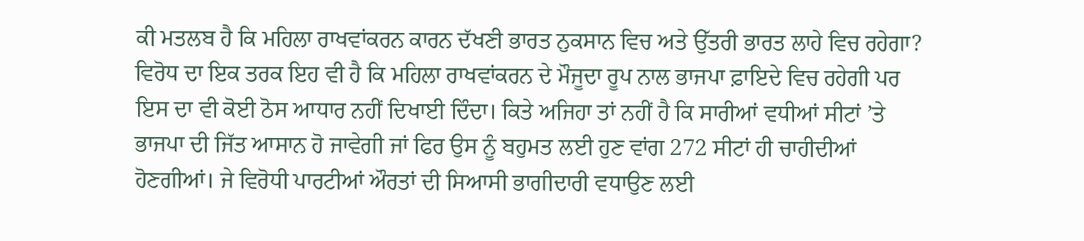ਕੀ ਮਤਲਬ ਹੈ ਕਿ ਮਹਿਲਾ ਰਾਖਵਾਂਕਰਨ ਕਾਰਨ ਦੱਖਣੀ ਭਾਰਤ ਨੁਕਸਾਨ ਵਿਚ ਅਤੇ ਉੱਤਰੀ ਭਾਰਤ ਲਾਹੇ ਵਿਚ ਰਹੇਗਾ?
ਵਿਰੋਧ ਦਾ ਇਕ ਤਰਕ ਇਹ ਵੀ ਹੈ ਕਿ ਮਹਿਲਾ ਰਾਖਵਾਂਕਰਨ ਦੇ ਮੌਜੂਦਾ ਰੂਪ ਨਾਲ ਭਾਜਪਾ ਫ਼ਾਇਦੇ ਵਿਚ ਰਹੇਗੀ ਪਰ ਇਸ ਦਾ ਵੀ ਕੋਈ ਠੋਸ ਆਧਾਰ ਨਹੀਂ ਦਿਖਾਈ ਦਿੰਦਾ। ਕਿਤੇ ਅਜਿਹਾ ਤਾਂ ਨਹੀਂ ਹੈ ਕਿ ਸਾਰੀਆਂ ਵਧੀਆਂ ਸੀਟਾਂ ’ਤੇ ਭਾਜਪਾ ਦੀ ਜਿੱਤ ਆਸਾਨ ਹੋ ਜਾਵੇਗੀ ਜਾਂ ਫਿਰ ਉਸ ਨੂੰ ਬਹੁਮਤ ਲਈ ਹੁਣ ਵਾਂਗ 272 ਸੀਟਾਂ ਹੀ ਚਾਹੀਦੀਆਂ ਹੋਣਗੀਆਂ। ਜੇ ਵਿਰੋਧੀ ਪਾਰਟੀਆਂ ਔਰਤਾਂ ਦੀ ਸਿਆਸੀ ਭਾਗੀਦਾਰੀ ਵਧਾਉਣ ਲਈ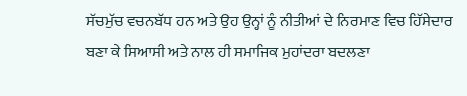ਸੱਚਮੁੱਚ ਵਚਨਬੱਧ ਹਨ ਅਤੇ ਉਹ ਉਨ੍ਹਾਂ ਨੂੰ ਨੀਤੀਆਂ ਦੇ ਨਿਰਮਾਣ ਵਿਚ ਹਿੱਸੇਦਾਰ ਬਣਾ ਕੇ ਸਿਆਸੀ ਅਤੇ ਨਾਲ ਹੀ ਸਮਾਜਿਕ ਮੁਹਾਂਦਰਾ ਬਦਲਣਾ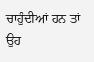ਚਾਹੁੰਦੀਆਂ ਹਨ ਤਾਂ ਉਹ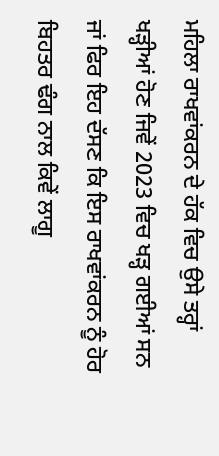ਮਹਿਲਾ ਰਾਖਵਾਂਕਰਨ ਦੇ ਹੱਕ ਵਿਚ ਉਸੇ ਤਰ੍ਹਾਂ ਖੜ੍ਹੀਆਂ ਹੋਣ ਜਿਵੇਂ 2023 ਵਿਚ ਖੜ੍ਹ ਗਈਆਂ ਸਨ ਜਾਂ ਫਿਰ ਇਹ ਦੱਸਣ ਕਿ ਇਸ ਰਾਖਵਾਂਕਰਨ ਨੂੰ ਹੋਰ ਬਿਹਤਰ ਢੰਗ ਨਾਲ ਕਿਵੇਂ ਲਾਗੂ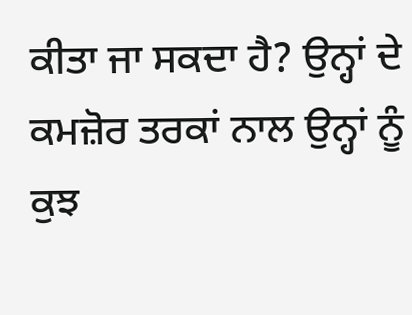ਕੀਤਾ ਜਾ ਸਕਦਾ ਹੈ? ਉਨ੍ਹਾਂ ਦੇ ਕਮਜ਼ੋਰ ਤਰਕਾਂ ਨਾਲ ਉਨ੍ਹਾਂ ਨੂੰ ਕੁਝ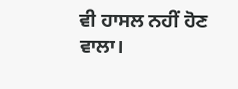ਵੀ ਹਾਸਲ ਨਹੀਂ ਹੋਣ ਵਾਲਾ।